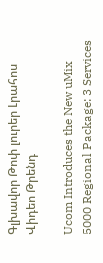Գլխավոր Թոփ լուրեր Լրահոս Վիդեո Թրենդ

Ucom Introduces the New uMix 5000 Regional Package: 3 Services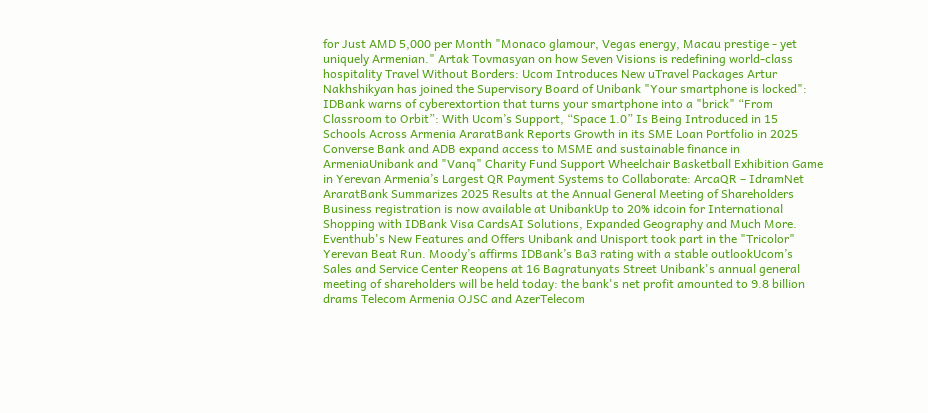for Just AMD 5,000 per Month "Monaco glamour, Vegas energy, Macau prestige - yet uniquely Armenian." Artak Tovmasyan on how Seven Visions is redefining world-class hospitality Travel Without Borders: Ucom Introduces New uTravel Packages Artur Nakhshikyan has joined the Supervisory Board of Unibank "Your smartphone is locked": IDBank warns of cyberextortion that turns your smartphone into a "brick" “From Classroom to Orbit”: With Ucom’s Support, “Space 1.0” Is Being Introduced in 15 Schools Across Armenia AraratBank Reports Growth in its SME Loan Portfolio in 2025 Converse Bank and ADB expand access to MSME and sustainable finance in ArmeniaUnibank and "Vanq" Charity Fund Support Wheelchair Basketball Exhibition Game in Yerevan Armenia’s Largest QR Payment Systems to Collaborate: ArcaQR – IdramNet AraratBank Summarizes 2025 Results at the Annual General Meeting of Shareholders Business registration is now available at UnibankUp to 20% idcoin for International Shopping with IDBank Visa CardsAI Solutions, Expanded Geography and Much More. Eventhub's New Features and Offers Unibank and Unisport took part in the "Tricolor" Yerevan Beat Run. Moody’s affirms IDBank’s Ba3 rating with a stable outlookUcom’s Sales and Service Center Reopens at 16 Bagratunyats Street Unibank's annual general meeting of shareholders will be held today: the bank's net profit amounted to 9.8 billion drams Telecom Armenia OJSC and AzerTelecom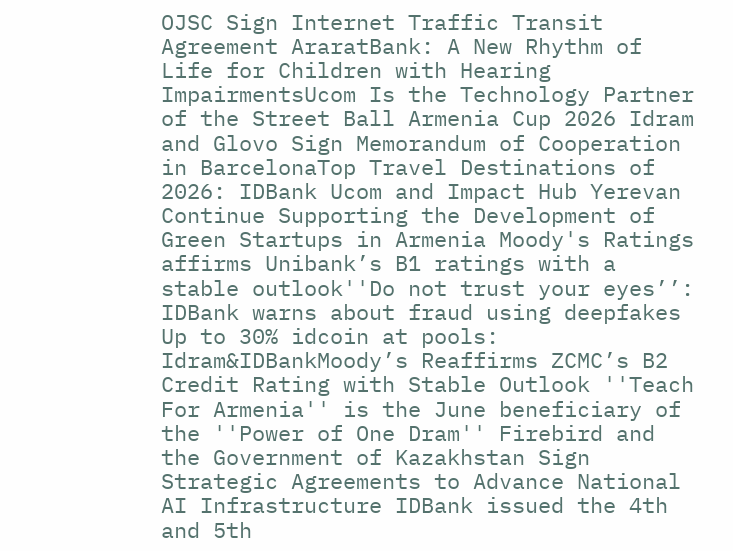OJSC Sign Internet Traffic Transit Agreement AraratBank: A New Rhythm of Life for Children with Hearing ImpairmentsUcom Is the Technology Partner of the Street Ball Armenia Cup 2026 Idram and Glovo Sign Memorandum of Cooperation in BarcelonaTop Travel Destinations of 2026: IDBank Ucom and Impact Hub Yerevan Continue Supporting the Development of Green Startups in Armenia Moody's Ratings affirms Unibank’s B1 ratings with a stable outlook''Do not trust your eyes’’: IDBank warns about fraud using deepfakes Up to 30% idcoin at pools: Idram&IDBankMoody’s Reaffirms ZCMC’s B2 Credit Rating with Stable Outlook ''Teach For Armenia'' is the June beneficiary of the ''Power of One Dram'' Firebird and the Government of Kazakhstan Sign Strategic Agreements to Advance National AI Infrastructure IDBank issued the 4th and 5th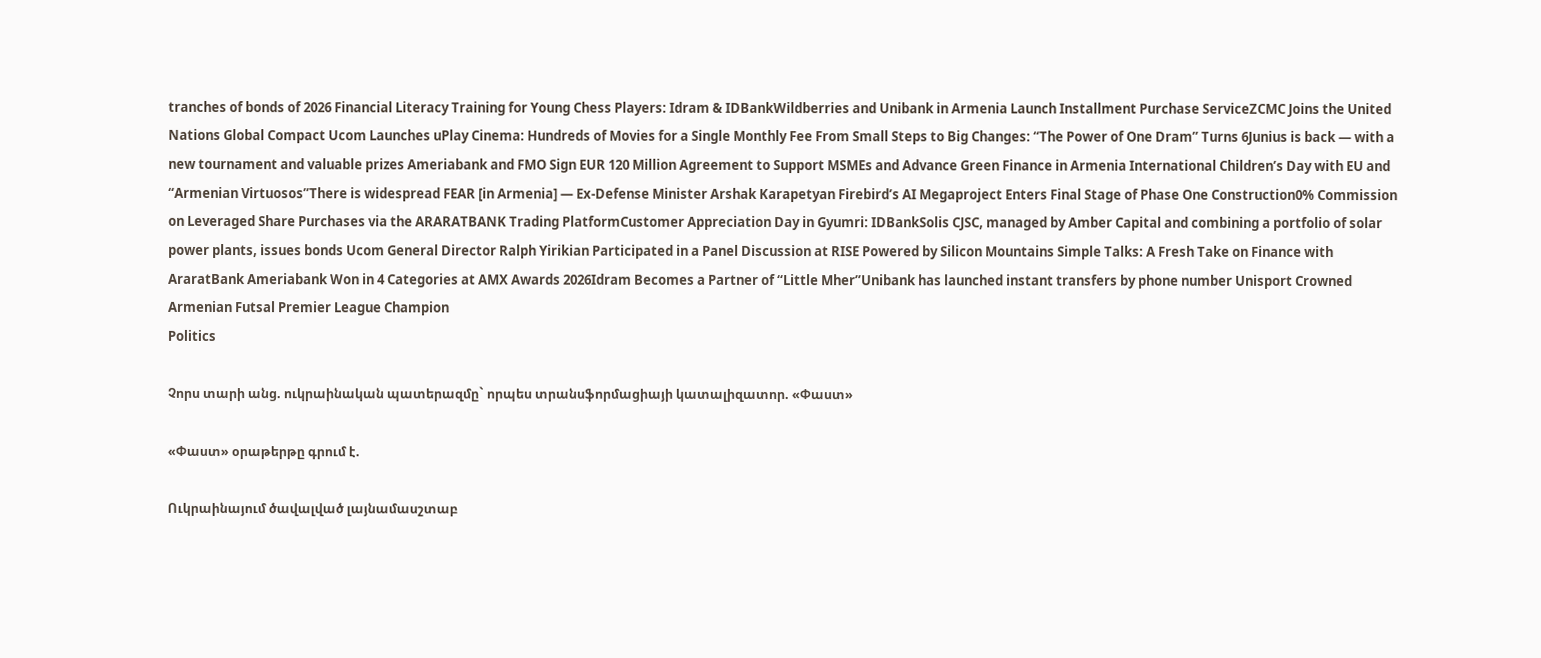tranches of bonds of 2026 Financial Literacy Training for Young Chess Players: Idram & IDBankWildberries and Unibank in Armenia Launch Installment Purchase ServiceZCMC Joins the United Nations Global Compact Ucom Launches uPlay Cinema: Hundreds of Movies for a Single Monthly Fee From Small Steps to Big Changes: “The Power of One Dram” Turns 6Junius is back — with a new tournament and valuable prizes Ameriabank and FMO Sign EUR 120 Million Agreement to Support MSMEs and Advance Green Finance in Armenia International Children’s Day with EU and “Armenian Virtuosos”There is widespread FEAR [in Armenia] — Ex-Defense Minister Arshak Karapetyan Firebird’s AI Megaproject Enters Final Stage of Phase One Construction0% Commission on Leveraged Share Purchases via the ARARATBANK Trading PlatformCustomer Appreciation Day in Gyumri: IDBankSolis CJSC, managed by Amber Capital and combining a portfolio of solar power plants, issues bonds Ucom General Director Ralph Yirikian Participated in a Panel Discussion at RISE Powered by Silicon Mountains Simple Talks: A Fresh Take on Finance with AraratBank Ameriabank Won in 4 Categories at AMX Awards 2026Idram Becomes a Partner of “Little Mher”Unibank has launched instant transfers by phone number Unisport Crowned Armenian Futsal Premier League Champion
Politics

Չորս տարի անց. ուկրաինական պատերազմը` որպես տրանսֆորմացիայի կատալիզատոր. «Փաստ»

«Փաստ» օրաթերթը գրում է.

Ուկրաինայում ծավալված լայնամասշտաբ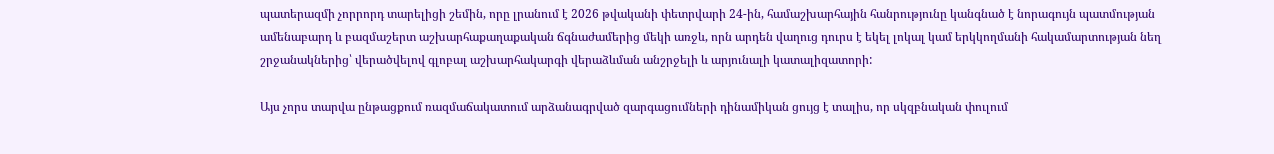պատերազմի չորրորդ տարելիցի շեմին, որը լրանում է 2026 թվականի փետրվարի 24-ին, համաշխարհային հանրությունը կանգնած է նորագույն պատմության ամենաբարդ և բազմաշերտ աշխարհաքաղաքական ճգնաժամերից մեկի առջև, որն արդեն վաղուց դուրս է եկել լոկալ կամ երկկողմանի հակամարտության նեղ շրջանակներից՝ վերածվելով գլոբալ աշխարհակարգի վերաձևման անշրջելի և արյունալի կատալիզատորի:

Այս չորս տարվա ընթացքում ռազմաճակատում արձանագրված զարգացումների դինամիկան ցույց է տալիս, որ սկզբնական փուլում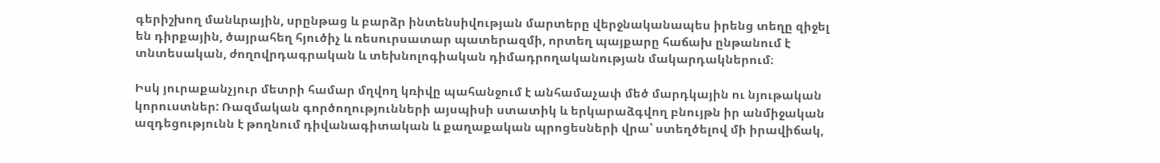գերիշխող մանևրային, սրընթաց և բարձր ինտենսիվության մարտերը վերջնականապես իրենց տեղը զիջել են դիրքային, ծայրահեղ հյուծիչ և ռեսուրսատար պատերազմի, որտեղ պայքարը հաճախ ընթանում է տնտեսական, ժողովրդագրական և տեխնոլոգիական դիմադրողականության մակարդակներում։

Իսկ յուրաքանչյուր մետրի համար մղվող կռիվը պահանջում է անհամաչափ մեծ մարդկային ու նյութական կորուստներ: Ռազմական գործողությունների այսպիսի ստատիկ և երկարաձգվող բնույթն իր անմիջական ազդեցությունն է թողնում դիվանագիտական և քաղաքական պրոցեսների վրա՝ ստեղծելով մի իրավիճակ,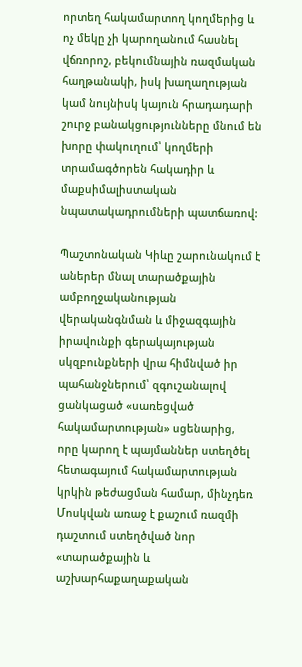որտեղ հակամարտող կողմերից և ոչ մեկը չի կարողանում հասնել վճռորոշ, բեկումնային ռազմական հաղթանակի, իսկ խաղաղության կամ նույնիսկ կայուն հրադադարի շուրջ բանակցությունները մնում են խորը փակուղում՝ կողմերի տրամագծորեն հակադիր և մաքսիմալիստական նպատակադրումների պատճառով:

Պաշտոնական Կիևը շարունակում է աներեր մնալ տարածքային ամբողջականության վերականգնման և միջազգային իրավունքի գերակայության սկզբունքների վրա հիմնված իր պահանջներում՝ զգուշանալով ցանկացած «սառեցված հակամարտության» սցենարից, որը կարող է պայմաններ ստեղծել հետագայում հակամարտության կրկին թեժացման համար, մինչդեռ Մոսկվան առաջ է քաշում ռազմի դաշտում ստեղծված նոր «տարածքային և աշխարհաքաղաքական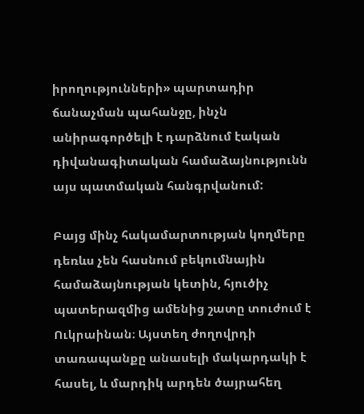իրողությունների» պարտադիր ճանաչման պահանջը, ինչն անիրագործելի է դարձնում էական դիվանագիտական համաձայնությունն այս պատմական հանգրվանում:

Բայց մինչ հակամարտության կողմերը դեռևս չեն հասնում բեկումնային համաձայնության կետին, հյուծիչ պատերազմից ամենից շատը տուժում է Ուկրաինան։ Այստեղ ժողովրդի տառապանքը անասելի մակարդակի է հասել, և մարդիկ արդեն ծայրահեղ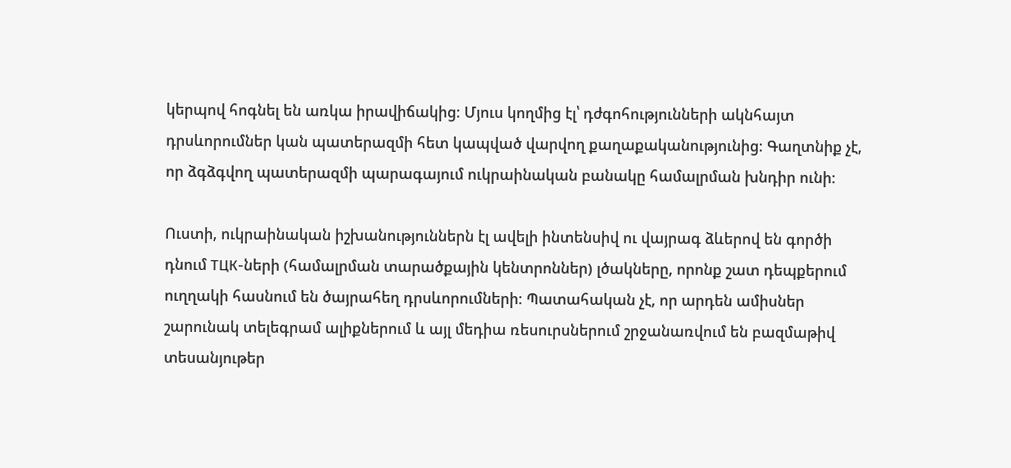կերպով հոգնել են առկա իրավիճակից։ Մյուս կողմից էլ՝ դժգոհությունների ակնհայտ դրսևորումներ կան պատերազմի հետ կապված վարվող քաղաքականությունից։ Գաղտնիք չէ, որ ձգձգվող պատերազմի պարագայում ուկրաինական բանակը համալրման խնդիր ունի։

Ուստի, ուկրաինական իշխանություններն էլ ավելի ինտենսիվ ու վայրագ ձևերով են գործի դնում ТЦК-ների (համալրման տարածքային կենտրոններ) լծակները, որոնք շատ դեպքերում ուղղակի հասնում են ծայրահեղ դրսևորումների։ Պատահական չէ, որ արդեն ամիսներ շարունակ տելեգրամ ալիքներում և այլ մեդիա ռեսուրսներում շրջանառվում են բազմաթիվ տեսանյութեր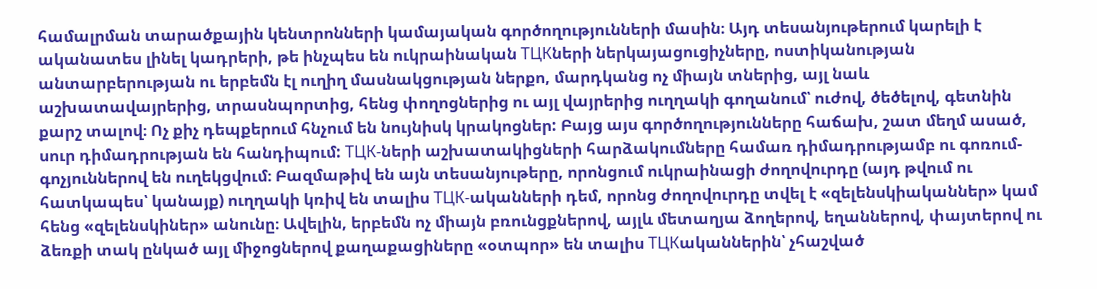համալրման տարածքային կենտրոնների կամայական գործողությունների մասին։ Այդ տեսանյութերում կարելի է ականատես լինել կադրերի, թե ինչպես են ուկրաինական ТЦКների ներկայացուցիչները, ոստիկանության անտարբերության ու երբեմն էլ ուղիղ մասնակցության ներքո, մարդկանց ոչ միայն տներից, այլ նաև աշխատավայրերից, տրասնպորտից, հենց փողոցներից ու այլ վայրերից ուղղակի գողանում՝ ուժով, ծեծելով, գետնին քարշ տալով։ Ոչ քիչ դեպքերում հնչում են նույնիսկ կրակոցներ: Բայց այս գործողությունները հաճախ, շատ մեղմ ասած, սուր դիմադրության են հանդիպում: ТЦК-ների աշխատակիցների հարձակումները համառ դիմադրությամբ ու գոռում-գոչյուններով են ուղեկցվում։ Բազմաթիվ են այն տեսանյութերը, որոնցում ուկրաինացի ժողովուրդը (այդ թվում ու հատկապես՝ կանայք) ուղղակի կռիվ են տալիս ТЦК-ականների դեմ, որոնց ժողովուրդը տվել է «զելենսկիականներ» կամ հենց «զելենսկիներ» անունը։ Ավելին, երբեմն ոչ միայն բռունցքներով, այլև մետաղյա ձողերով, եղաններով, փայտերով ու ձեռքի տակ ընկած այլ միջոցներով քաղաքացիները «օտպոր» են տալիս ТЦКականներին՝ չհաշված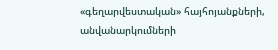«գեղարվեստական» հայհոյանքների, անվանարկումների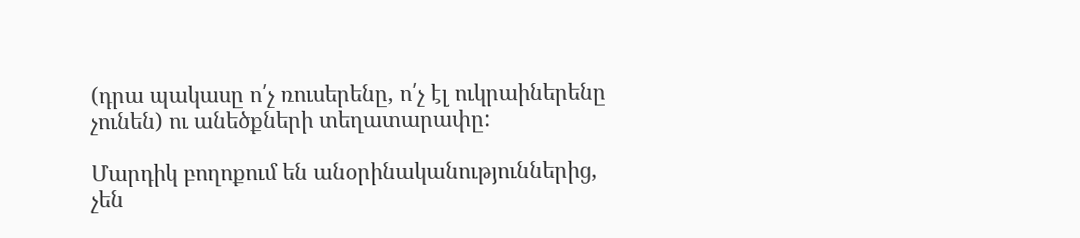(դրա պակասը ո՛չ ռուսերենը, ո՛չ էլ ուկրաիներենը չունեն) ու անեծքների տեղատարափը:

Մարդիկ բողոքում են անօրինականություններից, չեն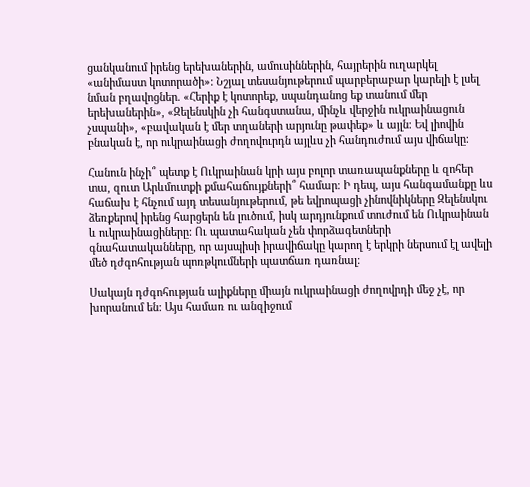ցանկանում իրենց երեխաներին, ամուսիններին, հայրերին ուղարկել «անիմաստ կոտորածի»: Նշյալ տեսանյութերում պարբերաբար կարելի է լսել նման բղավոցներ. «Հերիք է կոտորեք, սպանդանոց եք տանում մեր երեխաներին», «Զելենսկին չի հանգստանա, մինչև վերջին ուկրաինացուն չսպանի», «բավական է մեր տղաների արյունը թափեք» և այլն։ Եվ լիովին բնական է, որ ուկրաինացի ժողովուրդն այլևս չի հանդուժում այս վիճակը։

Հանուն ինչի՞ պետք է Ուկրաինան կրի այս բոլոր տառապանքները և զոհեր տա, զուտ Արևմուտքի քմահաճույքների՞ համար։ Ի դեպ, այս հանգամանքը ևս հաճախ է հնչում այդ տեսանյութերում, թե եվրոպացի չինովնիկները Զելենսկու ձեռքերով իրենց հարցերն են լուծում, իսկ արդյունքում տուժում են Ուկրաինան և ուկրաինացիները: Ու պատահական չեն փորձագետների գնահատականները, որ այսպիսի իրավիճակը կարող է երկրի ներսում էլ ավելի մեծ դժգոհության պոռթկումների պատճառ դառնալ։

Սակայն դժգոհության ալիքները միայն ուկրաինացի ժողովրդի մեջ չէ, որ խորանում են: Այս համառ ու անզիջում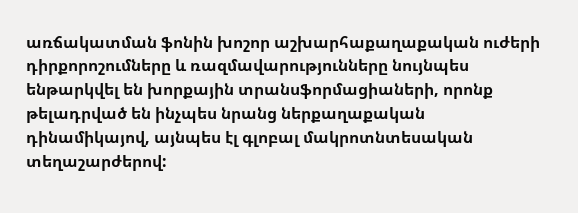առճակատման ֆոնին խոշոր աշխարհաքաղաքական ուժերի դիրքորոշումները և ռազմավարությունները նույնպես ենթարկվել են խորքային տրանսֆորմացիաների, որոնք թելադրված են ինչպես նրանց ներքաղաքական դինամիկայով, այնպես էլ գլոբալ մակրոտնտեսական տեղաշարժերով: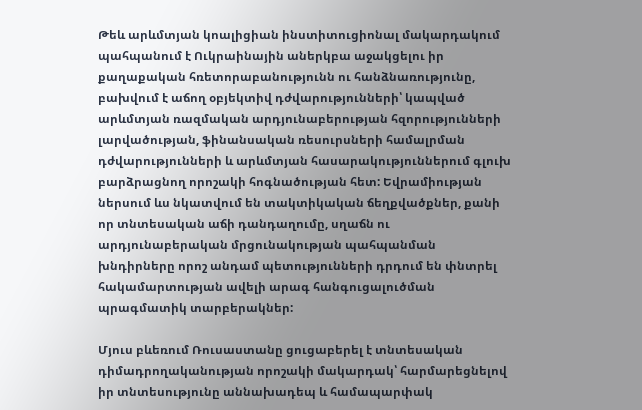Թեև արևմտյան կոալիցիան ինստիտուցիոնալ մակարդակում պահպանում է Ուկրաինային աներկբա աջակցելու իր քաղաքական հռետորաբանությունն ու հանձնառությունը, բախվում է աճող օբյեկտիվ դժվարությունների՝ կապված արևմտյան ռազմական արդյունաբերության հզորությունների լարվածության, ֆինանսական ռեսուրսների համալրման դժվարությունների և արևմտյան հասարակություններում գլուխ բարձրացնող որոշակի հոգնածության հետ: Եվրամիության ներսում ևս նկատվում են տակտիկական ճեղքվածքներ, քանի որ տնտեսական աճի դանդաղումը, սղաճն ու արդյունաբերական մրցունակության պահպանման խնդիրները որոշ անդամ պետությունների դրդում են փնտրել հակամարտության ավելի արագ հանգուցալուծման պրագմատիկ տարբերակներ:

Մյուս բևեռում Ռուսաստանը ցուցաբերել է տնտեսական դիմադրողականության որոշակի մակարդակ՝ հարմարեցնելով իր տնտեսությունը աննախադեպ և համապարփակ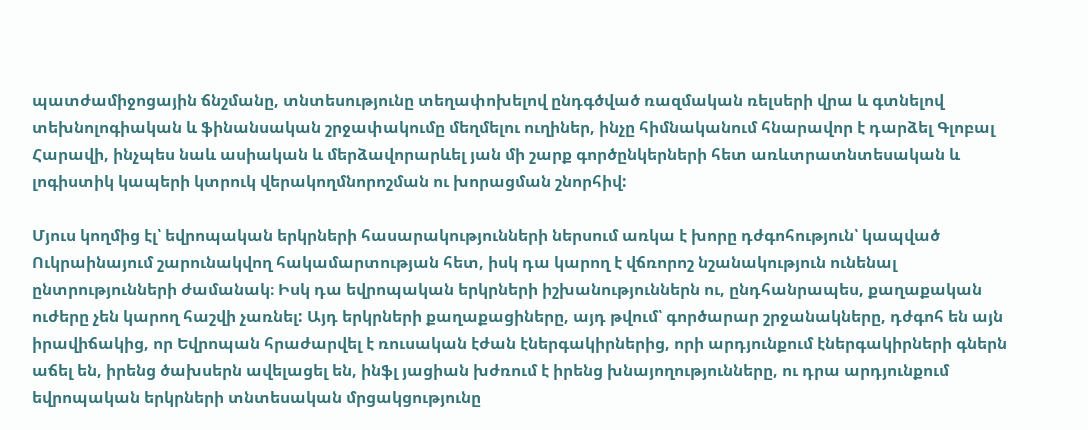պատժամիջոցային ճնշմանը, տնտեսությունը տեղափոխելով ընդգծված ռազմական ռելսերի վրա և գտնելով տեխնոլոգիական և ֆինանսական շրջափակումը մեղմելու ուղիներ, ինչը հիմնականում հնարավոր է դարձել Գլոբալ Հարավի, ինչպես նաև ասիական և մերձավորարևել յան մի շարք գործընկերների հետ առևտրատնտեսական և լոգիստիկ կապերի կտրուկ վերակողմնորոշման ու խորացման շնորհիվ:

Մյուս կողմից էլ՝ եվրոպական երկրների հասարակությունների ներսում առկա է խորը դժգոհություն՝ կապված Ուկրաինայում շարունակվող հակամարտության հետ, իսկ դա կարող է վճռորոշ նշանակություն ունենալ ընտրությունների ժամանակ։ Իսկ դա եվրոպական երկրների իշխանություններն ու, ընդհանրապես, քաղաքական ուժերը չեն կարող հաշվի չառնել: Այդ երկրների քաղաքացիները, այդ թվում՝ գործարար շրջանակները, դժգոհ են այն իրավիճակից, որ Եվրոպան հրաժարվել է ռուսական էժան էներգակիրներից, որի արդյունքում էներգակիրների գներն աճել են, իրենց ծախսերն ավելացել են, ինֆլ յացիան խժռում է իրենց խնայողությունները, ու դրա արդյունքում եվրոպական երկրների տնտեսական մրցակցությունը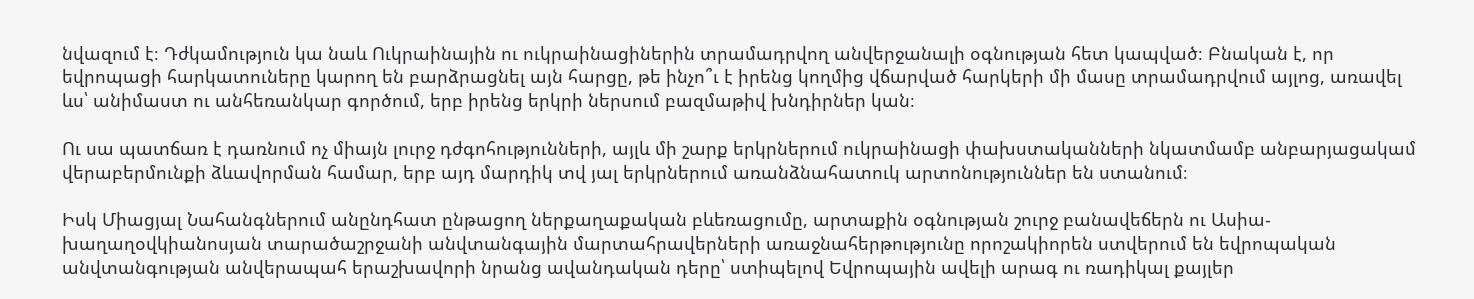նվազում է։ Դժկամություն կա նաև Ուկրաինային ու ուկրաինացիներին տրամադրվող անվերջանալի օգնության հետ կապված։ Բնական է, որ եվրոպացի հարկատուները կարող են բարձրացնել այն հարցը, թե ինչո՞ւ է իրենց կողմից վճարված հարկերի մի մասը տրամադրվում այլոց, առավել ևս՝ անիմաստ ու անհեռանկար գործում, երբ իրենց երկրի ներսում բազմաթիվ խնդիրներ կան։

Ու սա պատճառ է դառնում ոչ միայն լուրջ դժգոհությունների, այլև մի շարք երկրներում ուկրաինացի փախստականների նկատմամբ անբարյացակամ վերաբերմունքի ձևավորման համար, երբ այդ մարդիկ տվ յալ երկրներում առանձնահատուկ արտոնություններ են ստանում։

Իսկ Միացյալ Նահանգներում անընդհատ ընթացող ներքաղաքական բևեռացումը, արտաքին օգնության շուրջ բանավեճերն ու Ասիա-խաղաղօվկիանոսյան տարածաշրջանի անվտանգային մարտահրավերների առաջնահերթությունը որոշակիորեն ստվերում են եվրոպական անվտանգության անվերապահ երաշխավորի նրանց ավանդական դերը՝ ստիպելով Եվրոպային ավելի արագ ու ռադիկալ քայլեր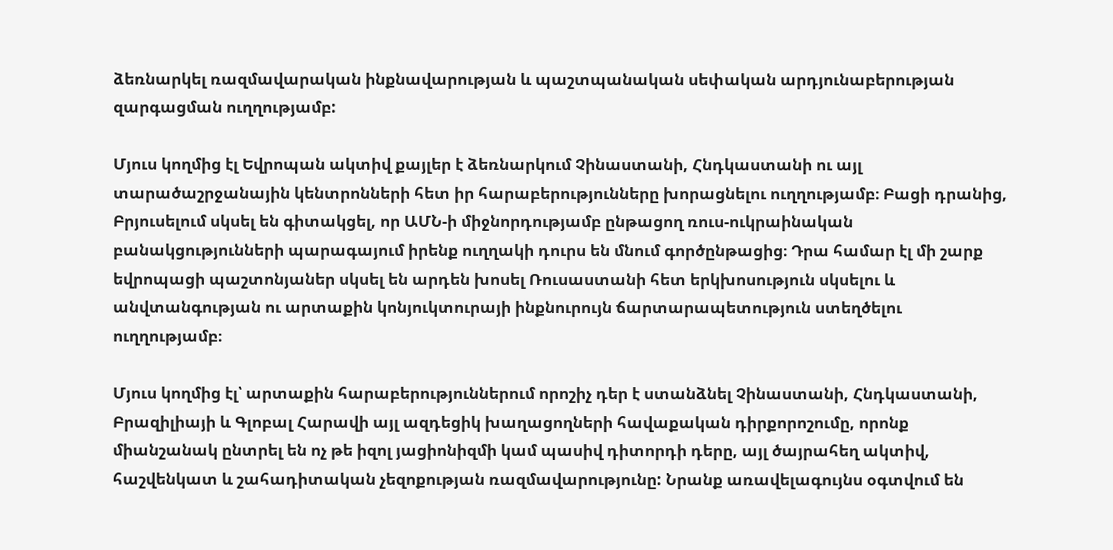ձեռնարկել ռազմավարական ինքնավարության և պաշտպանական սեփական արդյունաբերության զարգացման ուղղությամբ:

Մյուս կողմից էլ Եվրոպան ակտիվ քայլեր է ձեռնարկում Չինաստանի, Հնդկաստանի ու այլ տարածաշրջանային կենտրոնների հետ իր հարաբերությունները խորացնելու ուղղությամբ։ Բացի դրանից, Բրյուսելում սկսել են գիտակցել, որ ԱՄՆ-ի միջնորդությամբ ընթացող ռուս-ուկրաինական բանակցությունների պարագայում իրենք ուղղակի դուրս են մնում գործընթացից։ Դրա համար էլ մի շարք եվրոպացի պաշտոնյաներ սկսել են արդեն խոսել Ռուսաստանի հետ երկխոսություն սկսելու և անվտանգության ու արտաքին կոնյուկտուրայի ինքնուրույն ճարտարապետություն ստեղծելու ուղղությամբ։

Մյուս կողմից էլ՝ արտաքին հարաբերություններում որոշիչ դեր է ստանձնել Չինաստանի, Հնդկաստանի, Բրազիլիայի և Գլոբալ Հարավի այլ ազդեցիկ խաղացողների հավաքական դիրքորոշումը, որոնք միանշանակ ընտրել են ոչ թե իզոլ յացիոնիզմի կամ պասիվ դիտորդի դերը, այլ ծայրահեղ ակտիվ, հաշվենկատ և շահադիտական չեզոքության ռազմավարությունը: Նրանք առավելագույնս օգտվում են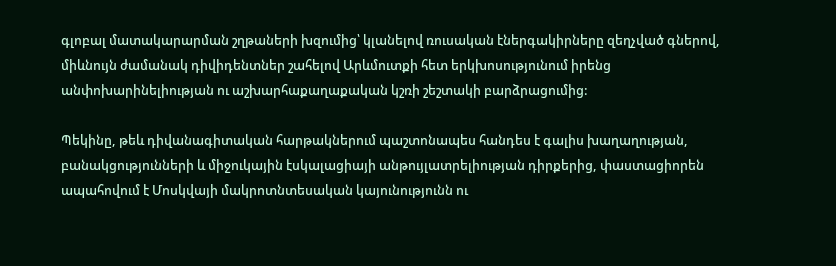գլոբալ մատակարարման շղթաների խզումից՝ կլանելով ռուսական էներգակիրները զեղչված գներով, միևնույն ժամանակ դիվիդենտներ շահելով Արևմուտքի հետ երկխոսությունում իրենց անփոխարինելիության ու աշխարհաքաղաքական կշռի շեշտակի բարձրացումից:

Պեկինը, թեև դիվանագիտական հարթակներում պաշտոնապես հանդես է գալիս խաղաղության, բանակցությունների և միջուկային էսկալացիայի անթույլատրելիության դիրքերից, փաստացիորեն ապահովում է Մոսկվայի մակրոտնտեսական կայունությունն ու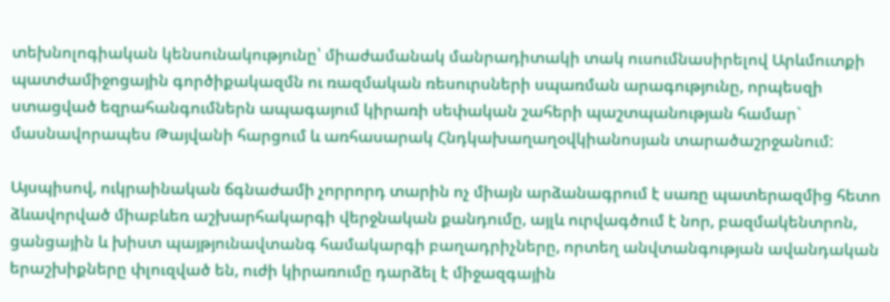տեխնոլոգիական կենսունակությունը՝ միաժամանակ մանրադիտակի տակ ուսումնասիրելով Արևմուտքի պատժամիջոցային գործիքակազմն ու ռազմական ռեսուրսների սպառման արագությունը, որպեսզի ստացված եզրահանգումներն ապագայում կիրառի սեփական շահերի պաշտպանության համար` մասնավորապես Թայվանի հարցում և առհասարակ Հնդկախաղաղօվկիանոսյան տարածաշրջանում:

Այսպիսով, ուկրաինական ճգնաժամի չորրորդ տարին ոչ միայն արձանագրում է սառը պատերազմից հետո ձևավորված միաբևեռ աշխարհակարգի վերջնական քանդումը, այլև ուրվագծում է նոր, բազմակենտրոն, ցանցային և խիստ պայթյունավտանգ համակարգի բաղադրիչները, որտեղ անվտանգության ավանդական երաշխիքները փլուզված են, ուժի կիրառումը դարձել է միջազգային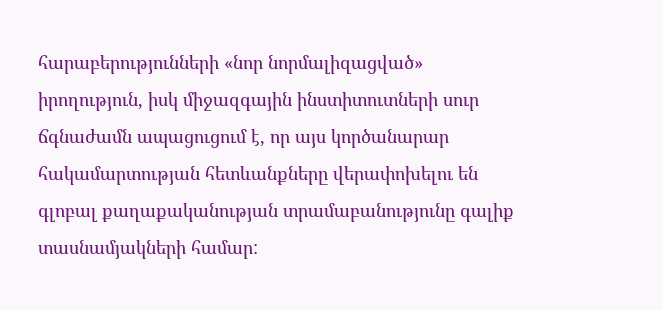հարաբերությունների «նոր նորմալիզացված» իրողություն, իսկ միջազգային ինստիտուտների սուր ճգնաժամն ապացուցում է, որ այս կործանարար հակամարտության հետևանքները վերափոխելու են գլոբալ քաղաքականության տրամաբանությունը գալիք տասնամյակների համար: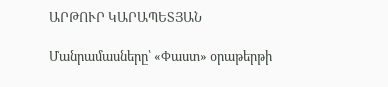ԱՐԹՈՒՐ ԿԱՐԱՊԵՏՅԱՆ

Մանրամասները՝ «Փաստ» օրաթերթի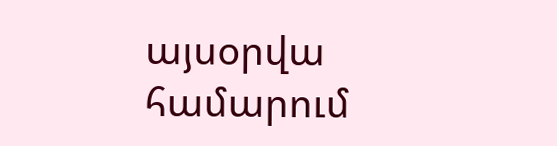այսօրվա համարում